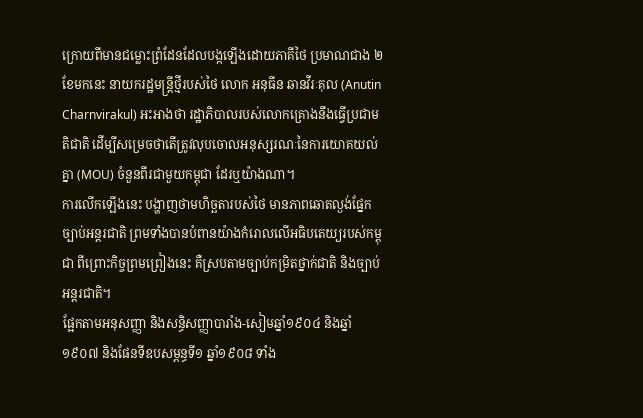ក្រោយពីមានជម្លោះព្រំដែនដែលបង្កឡើងដោយភាគីថៃ ប្រមាណជាង ២ខែមកនេះ នាយករដ្ឋមន្ត្រីថ្មីរបស់ថៃ លោក អនុធីន ឆានវីរៈគុល (Anutin Charnvirakul) អះអាងថា រដ្ឋាភិបាលរបស់លោកគ្រោងនឹងធ្វើប្រជាមតិជាតិ ដើម្បីសម្រេចថាតើត្រូវលុបចោលអនុស្សរណៈនៃការយោគយល់គ្នា (MOU) ចំនួនពីរជាមួយកម្ពុជា ដែរឬយ៉ាងណា។
ការលើកឡើងនេះ បង្ហាញថាមហិច្ឆតារបស់ថៃ មានភាពឆោតល្ងង់ផ្នែកច្បាប់អន្តរជាតិ ព្រមទាំងបានបំពានយ៉ាងកំរោលលើអធិបតេយ្យរបស់កម្ពុជា ពីព្រោះកិច្ចព្រមព្រៀងនេះ គឺស្របតាមច្បាប់កម្រិតថ្នាក់ជាតិ និងច្បាប់អន្តរជាតិ។
ផ្អែកតាមអនុសញ្ញា និងសន្ធិសញ្ញាបារាំង-សៀមឆ្នាំ១៩០៤ និងឆ្នាំ១៩០៧ និងផែនទីឧបសម្ពន្ធទី១ ឆ្នាំ១៩០៨ ទាំង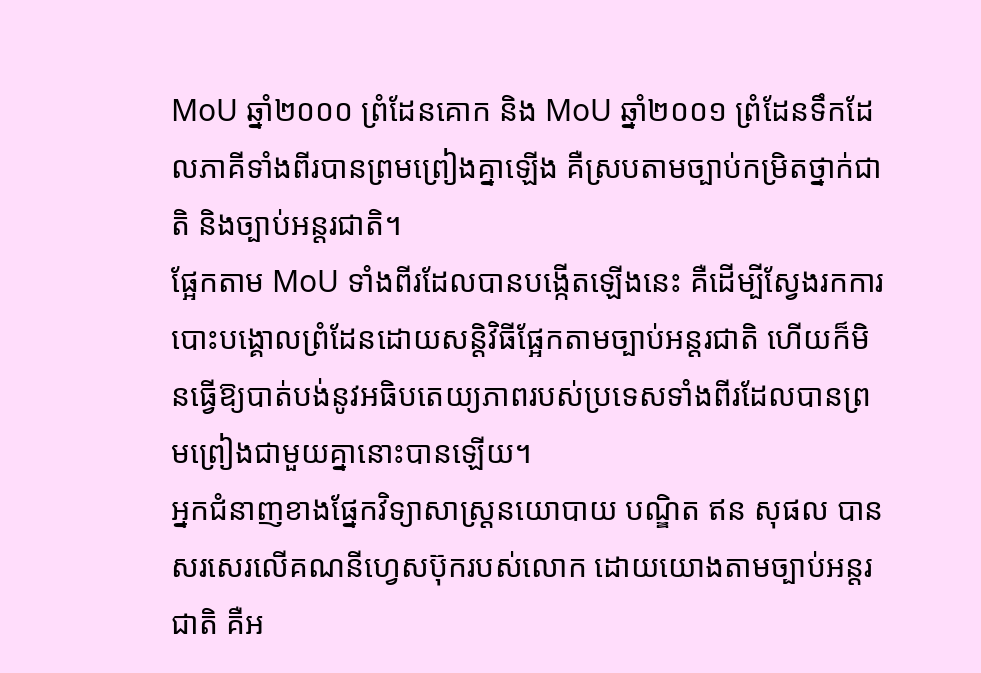MoU ឆ្នាំ២០០០ ព្រំដែនគោក និង MoU ឆ្នាំ២០០១ ព្រំដែនទឹកដែលភាគីទាំងពីរបានព្រមព្រៀងគ្នាឡើង គឺស្របតាមច្បាប់កម្រិតថ្នាក់ជាតិ និងច្បាប់អន្តរជាតិ។
ផ្អែកតាម MoU ទាំងពីរដែលបានបង្កើតឡើងនេះ គឺដើម្បីស្វែងរកការបោះបង្គោលព្រំដែនដោយសន្តិវិធីផ្អែកតាមច្បាប់អន្តរជាតិ ហើយក៏មិនធ្វើឱ្យបាត់បង់នូវអធិបតេយ្យភាពរបស់ប្រទេសទាំងពីរដែលបានព្រមព្រៀងជាមួយគ្នានោះបានឡើយ។
អ្នកជំនាញខាងផ្នែកវិទ្យាសាស្ត្រនយោបាយ បណ្ឌិត ឥន សុផល បានសរសេរលើគណនីហ្វេសប៊ុករបស់លោក ដោយយោងតាមច្បាប់អន្តរជាតិ គឺអ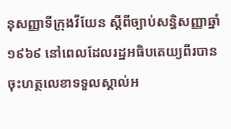នុសញ្ញាទីក្រុងវីយែន ស្ដីពីច្បាប់សន្ធិសញ្ញាឆ្នាំ១៩៦៩ នៅពេលដែលរដ្ឋអធិបតេយ្យពីរបានចុះហត្ថលេខាទទួលស្គាល់អ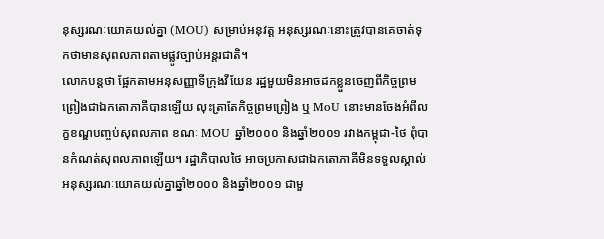នុស្សរណៈយោគយល់គ្នា (MOU) សម្រាប់អនុវត្ត អនុស្សរណៈនោះត្រូវបានគេចាត់ទុកថាមានសុពលភាពតាមផ្លូវច្បាប់អន្តរជាតិ។
លោកបន្តថា ផ្អែកតាមអនុសញ្ញាទីក្រុងវីយែន រដ្ឋមួយមិនអាចដកខ្លួនចេញពីកិច្ចព្រមព្រៀងជាឯកតោភាគីបានឡើយ លុះត្រាតែកិច្ចព្រមព្រៀង ឬ MoU នោះមានចែងអំពីលក្ខខណ្ឌបញ្ចប់សុពលភាព ខណៈ MOU ឆ្នាំ២០០០ និងឆ្នាំ២០០១ រវាងកម្ពុជា-ថៃ ពុំបានកំណត់សុពលភាពឡើយ។ រដ្ឋាភិបាលថៃ អាចប្រកាសជាឯកតោភាគីមិនទទួលស្គាល់អនុស្សរណៈយោគយល់គ្នាឆ្នាំ២០០០ និងឆ្នាំ២០០១ ជាមួ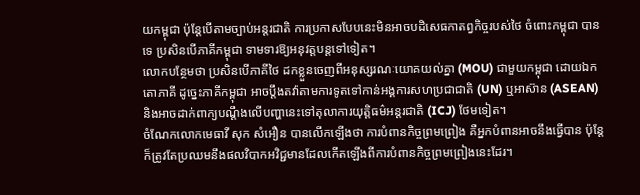យកម្ពុជា ប៉ុន្តែបើតាមច្បាប់អន្តរជាតិ ការប្រកាសបែបនេះមិនអាចបដិសេធកាតព្វកិច្ចរបស់ថៃ ចំពោះកម្ពុជា បានទេ ប្រសិនបើភាគីកម្ពុជា ទាមទារឱ្យអនុវត្តបន្តទៅទៀត។
លោកបន្ថែមថា ប្រសិនបើភាគីថៃ ដកខ្លួនចេញពីអនុស្សរណៈយោគយល់គ្នា (MOU) ជាមួយកម្ពុជា ដោយឯកតោភាគី ដូច្នេះភាគីកម្ពុជា អាចប្តឹងតវ៉ាតាមការទូតទៅកាន់អង្គការសហប្រជាជាតិ (UN) ឬអាស៊ាន (ASEAN) និងអាចដាក់ពាក្យបណ្ដឹងលើបញ្ហានេះទៅតុលាការយុត្តិធម៌អន្តរជាតិ (ICJ) ថែមទៀត។
ចំណែកលោកមេធាវី សុក សំអឿន បានលើកឡើងថា ការបំពានកិច្ចព្រមព្រៀង គឺអ្នកបំពានអាចនឹងធ្វើបាន ប៉ុន្តែក៏ត្រូវតែប្រឈមនឹងផលវិបាកអវិជ្ជមានដែលកើតឡើងពីការបំពានកិច្ចព្រមព្រៀងនេះដែរ។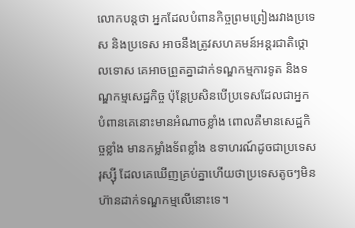លោកបន្តថា អ្នកដែលបំពានកិច្ចព្រមព្រៀងរវាងប្រទេស និងប្រទេស អាចនឹងត្រូវសហគមន៍អន្តរជាតិថ្កោលទោស គេអាចព្រួតគ្នាដាក់ទណ្ឌកម្មការទូត និងទណ្ឌកម្មសេដ្ឋកិច្ច ប៉ុន្តែប្រសិនបើប្រទេសដែលជាអ្នកបំពានគេនោះមានអំណាចខ្លាំង ពោលគឺមានសេដ្ឋកិច្ចខ្លាំង មានកម្លាំងទ័ពខ្លាំង ឧទាហរណ៍ដូចជាប្រទេសរុស្ស៊ី ដែលគេឃើញគ្រប់គ្នាហើយថាប្រទេសតូចៗមិនហ៊ានដាក់ទណ្ឌកម្មលើនោះទេ។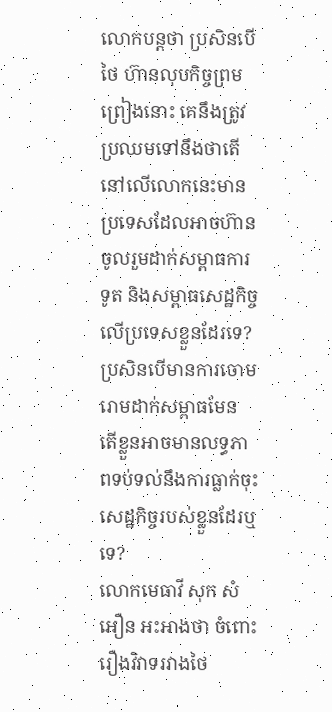លោកបន្តថា ប្រសិនបើថៃ ហ៊ានលុបកិច្ចព្រមព្រៀងនោះ គេនឹងត្រូវប្រឈមទៅនឹងថាតើនៅលើលោកនេះមានប្រទេសដែលអាចហ៊ានចូលរួមដាក់សម្ពាធការទូត និងសម្ពាធសេដ្ឋកិច្ចលើប្រទេសខ្លួនដែរទេ? ប្រសិនបើមានការចោមរោមដាក់សម្ពាធមែន តើខ្លួនអាចមានលទ្ធភាពទប់ទល់នឹងការធ្លាក់ចុះសេដ្ឋកិច្ចរបស់ខ្លួនដែរឬទេ?
លោកមេធាវី សុក សំអឿន អះអាងថា ចំពោះរឿងវិវាទរវាងថៃ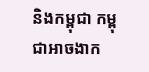និងកម្ពុជា កម្ពុជាអាចងាក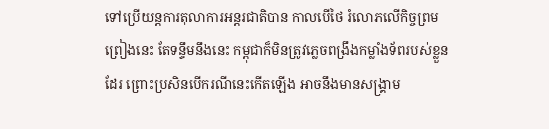ទៅប្រើយន្តការតុលាការអន្តរជាតិបាន កាលបើថៃ រំលោភលើកិច្ចព្រមព្រៀងនេះ តែទន្ទឹមនឹងនេះ កម្ពុជាក៏មិនត្រូវភ្លេចពង្រឹងកម្លាំងទ័ពរបស់ខ្លួនដែរ ព្រោះប្រសិនបើករណីនេះកើតឡើង អាចនឹងមានសង្គ្រាម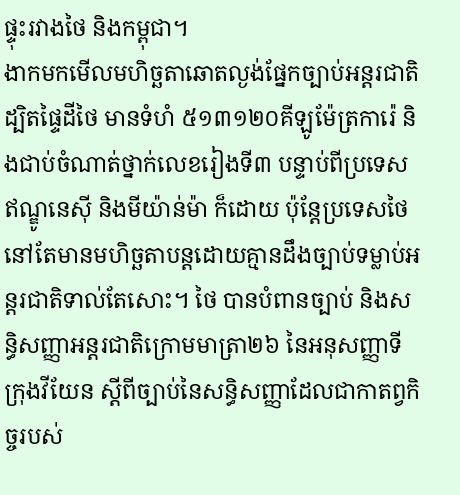ផ្ទុះរវាងថៃ និងកម្ពុជា។
ងាកមកមើលមហិច្ឆតាឆោតល្ងង់ផ្នែកច្បាប់អន្តរជាតិ ដ្បិតផ្ទៃដីថៃ មានទំហំ ៥១៣១២០គីឡូម៉ែត្រការ៉េ និងជាប់ចំណាត់ថ្នាក់លេខរៀងទី៣ បន្ទាប់ពីប្រទេសឥណ្ឌូនេស៊ី និងមីយ៉ាន់ម៉ា ក៏ដោយ ប៉ុន្តែប្រទេសថៃ នៅតែមានមហិច្ឆតាបន្តដោយគ្មានដឹងច្បាប់ទម្លាប់អន្តរជាតិទាល់តែសោះ។ ថៃ បានបំពានច្បាប់ និងសន្ធិសញ្ញាអន្តរជាតិក្រោមមាត្រា២៦ នៃអនុសញ្ញាទីក្រុងវីយែន ស្ដីពីច្បាប់នៃសន្ធិសញ្ញាដែលជាកាតព្វកិច្ចរបស់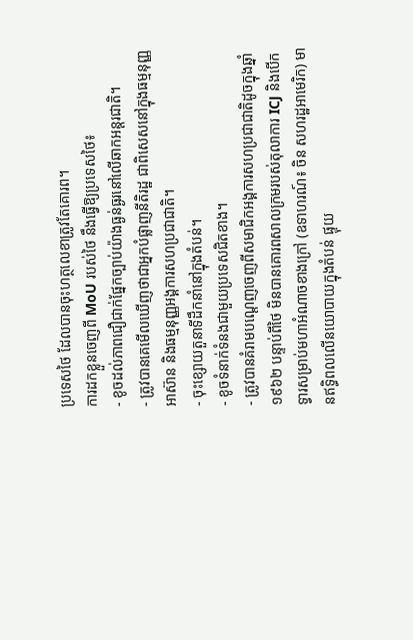ប្រទេសថៃ ដែលបានចុះហត្ថលេខាត្រូវតែគោរព។
ការដកខ្លួនចេញពី MoU របស់ថៃ នឹងធ្វើឱ្យប្រទេសថៃ៖
- ខូចដល់ភាពជឿជាក់ផ្នែកច្បាប់យ៉ាងធ្ងន់ធ្ងរនៅលើឆាកអន្តរជាតិ។
- ត្រូវបានគេមើលឃើញថាជាអ្នកបំផ្លាញនីតិរដ្ឋ ជាពិសេសនៅក្នុងធម្មនុញ្ញអាស៊ាន និងធម្មនុញ្ញអង្គការសហប្រជាជាតិ។
- ចុះខ្សោយតួនាទីដឹកនាំនៅក្នុងតំបន់។
- ខូចទំនាក់ទំនងជាមួយប្រទេសជិតខាង។
- ត្រូវបានគំរាមបណ្តេញចេញពីសមាជិកអង្គការសហប្រជាជាតិដូចក្នុងឆ្នាំ១៩៦២ បន្ទាប់ពីថៃ មិនបានគោរពសាលក្រមរបស់តុលាការ ICJ និងបើកទ្វារសម្រាប់មហាអំណាចខាងក្រៅ (ឧទាហរណ៍៖ ចិន សហរដ្ឋអាមេរិក) មានឥទ្ធិពលលើនយោបាយក្នុងតំបន់ ផ្ទុយ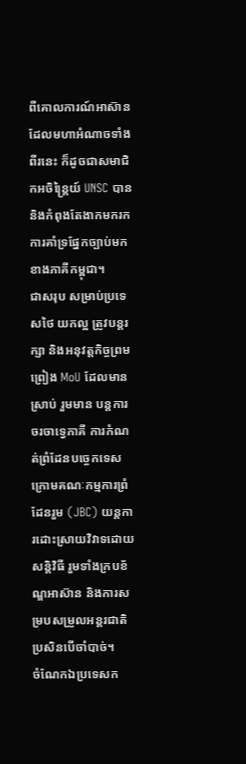ពីគោលការណ៍អាស៊ានដែលមហាអំណាចទាំងពីរនេះ ក៏ដូចជាសមាជិកអចិន្ត្រៃយ៍ UNSC បាន និងកំពុងតែងាកមករកការគាំទ្រផ្នែកច្បាប់មកខាងភាគីកម្ពុជា។
ជាសរុប សម្រាប់ប្រទេសថៃ យកល្អ ត្រូវបន្តរក្សា និងអនុវត្តកិច្ចព្រមព្រៀង MoU ដែលមានស្រាប់ រួមមាន បន្តការចរចាទ្វេភាគី ការកំណត់ព្រំដែនបច្ចេកទេស ក្រោមគណៈកម្មការព្រំដែនរួម (JBC) យន្តការដោះស្រាយវិវាទដោយសន្តិវិធី រួមទាំងក្របខ័ណ្ឌអាស៊ាន និងការសម្របសម្រួលអន្តរជាតិ ប្រសិនបើចាំបាច់។
ចំណែកឯប្រទេសក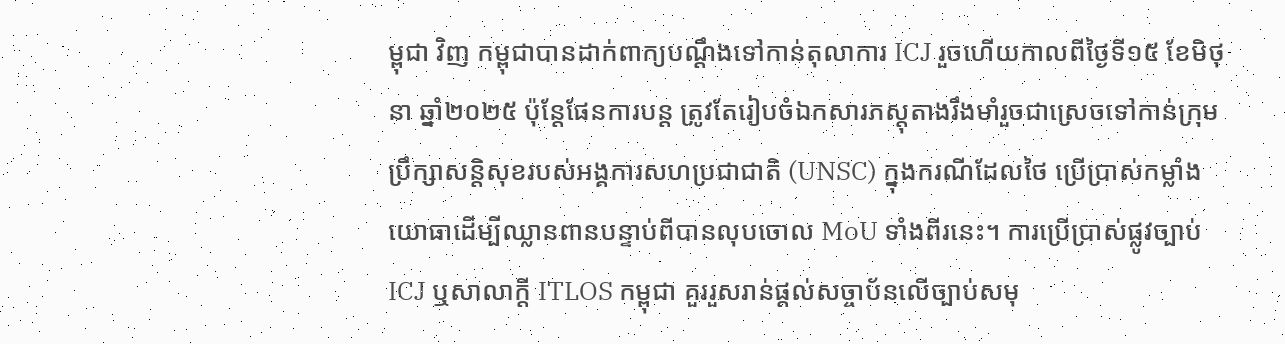ម្ពុជា វិញ កម្ពុជាបានដាក់ពាក្យបណ្ដឹងទៅកាន់តុលាការ ICJ រួចហើយកាលពីថ្ងៃទី១៥ ខែមិថុនា ឆ្នាំ២០២៥ ប៉ុន្តែផែនការបន្ត ត្រូវតែរៀបចំឯកសារភស្តុតាងរឹងមាំរួចជាស្រេចទៅកាន់ក្រុមប្រឹក្សាសន្តិសុខរបស់អង្គការសហប្រជាជាតិ (UNSC) ក្នុងករណីដែលថៃ ប្រើប្រាស់កម្លាំងយោធាដើម្បីឈ្លានពានបន្ទាប់ពីបានលុបចោល MoU ទាំងពីរនេះ។ ការប្រើប្រាស់ផ្លូវច្បាប់ ICJ ឬសាលាក្ដី ITLOS កម្ពុជា គួររួសរាន់ផ្តល់សច្ចាប័នលើច្បាប់សមុ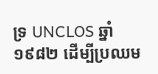ទ្រ UNCLOS ឆ្នាំ១៩៨២ ដើម្បីប្រឈម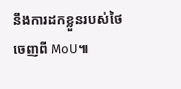នឹងការដកខ្លួនរបស់ថៃ ចេញពី MoU៕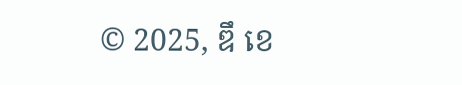© 2025, ឌឹ ខេ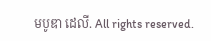មបូឌា ដេលី. All rights reserved.